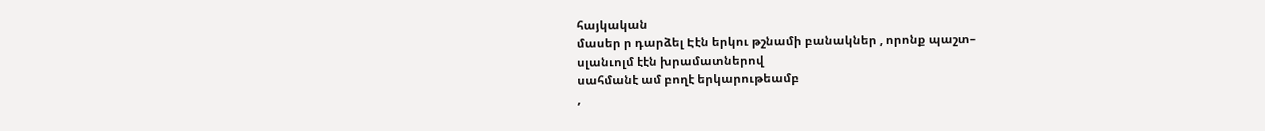հայկական
մասեր ր դարձել Էէն երկու թշնամի բանակներ , որոնք պաշտ–
սլանւոլմ էէն խրամատներով
սահմանէ ամ բողէ երկարութեամբ
,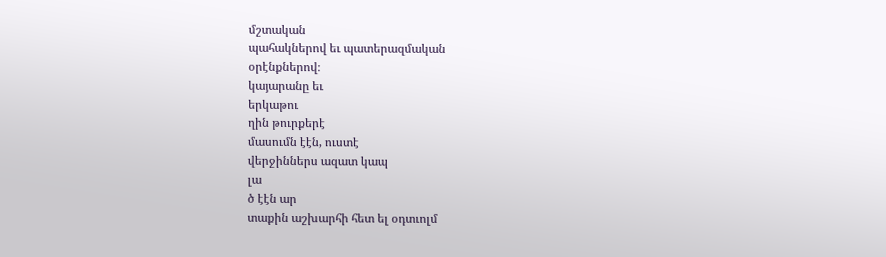մշտական
պահակներով եւ պատերազմական
օրէնքներով։
կայարանը եւ
երկաթու
ղին թուրքերէ
մասումն էէն, ուստէ
վերջիններս ազատ կապ
լա
ծ էէն ար
տաքին աշխարհի հետ ել օդտւոլմ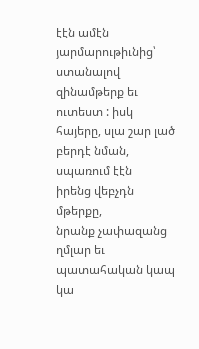էէն ամէն յարմարութիւնից՝
ստանալով
զինամթերք եւ ուտեստ : իսկ հայերը, սլա շար լած բերդէ նման, սպառում էէն
իրենց վեբչդն
մթերքը,
նրանք չափազանց
ղմլար եւ պատահական կապ կա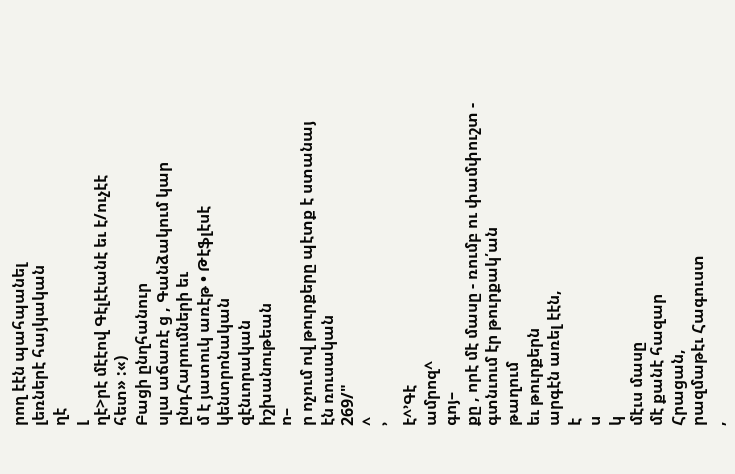րող էէն պահպանել
լեռներէ հայկական
ղէ
լ
ղէ>րէ մէէով Գէլէէանէ եւ է/ուչէէ
հետ» :«)
Բացի ընղհանուր
սլա աճառէ ց , Գանձակում կար ընդՀարումների եւ
մ է յատուկ առէթ • Թէֆլէսէ կենտրոնական
զէնւորական
իշխանութեան
ո–
ր ոչում ով թուրքերը պէտք է ստանայ էն ռուսական
269/"
^
՚
է^՚Գէ
ամրոզ^
գոյ–
քը , որէ մէ մասը - ռումբ ու փամփուշտ - գտնւում էր թուրքակ՛ան
թաղում
եւ թուրքերն
արգէն առել էէն,
է
ս
կ
մէւս մասը
մէ քանէ հազար
Հրացան,
րազմաթէւ Հագուստ
,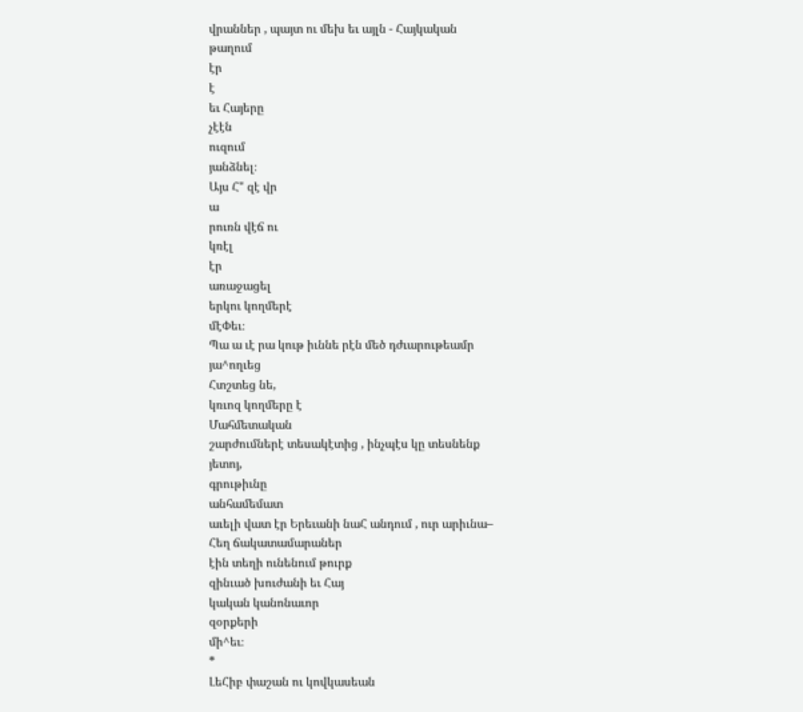վրաններ , պայտ ու մեխ եւ այլն - Հայկական
թաղում
էր
է
եւ Հայերը
չէէն
ուզում
յանձնել։
Այս Հ" զէ վր
ա
րուռն վէճ ու
կռէլ
էր
առաջացել
երկու կողմերէ
մէՓեւ։
Պա ա ւէ րա կութ իւննե րէն մեծ դժւարութեամր
յա^ողւեց
Հտշտեց նե,
կռւոզ կողմերը է
Մահմետական
շարժումներէ տեսակէտից , ինչպէս կը տեսնենք
յետոյ,
գրութիւնը
անհամեմատ
աւելի վատ էր Երեւանի նաՀ անդում , ուր արիւնա–
Հեղ ճակատամարաներ
էին տեղի ունենում թուրք
զինւած խուժանի եւ Հայ
կական կանոնաւոր
զօրքերի
մի^եւ։
*
ԼեՀիբ փաշան ու կովկասեան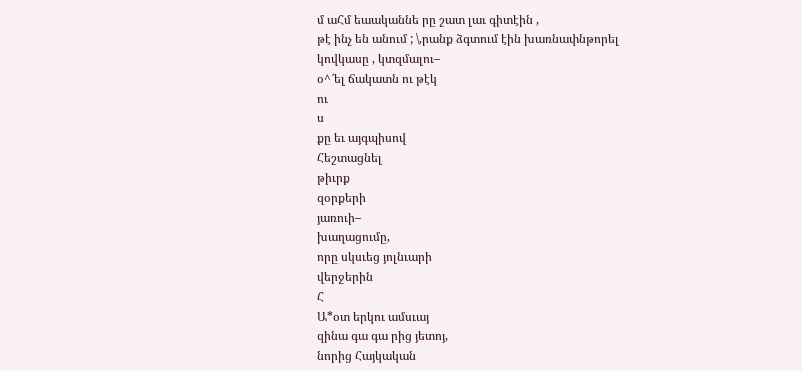մ աՀմ եաականնե րը շատ լաւ գիտէին ,
թէ ինչ են անում ; \,րանք ձգտում էին խառնափնթորել
կովկասը , կտզմալու–
օ^՜ել ճակատն ու թէկ
ու
ս
քը եւ այգպիսով
Հեշտացնել
թիւրք
զօրքերի
յառուի–
խաղացումը,
որը սկսւեց յոլնւարի
վերջերին
Հ
Ա*օտ երկու ամսւայ
զինա գա գա րից յետոյ,
նորից Հայկական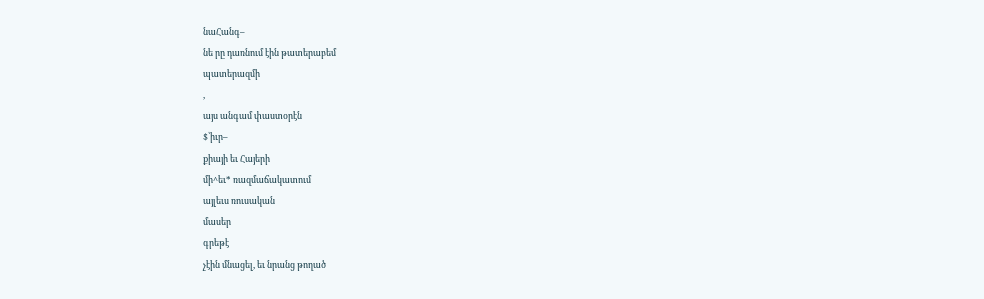նաՀանգ–
նե րը դառնում էին թատերաբեմ
պատերազմի
,
այս անգամ փաստօրէն
$՝իւր–
քիայի եւ Հայերի
մի^եւ* ռազմաճակատում
այլեւս ռուսական
մասեր
գրեթէ
չէին մնացել, եւ նրանց թողած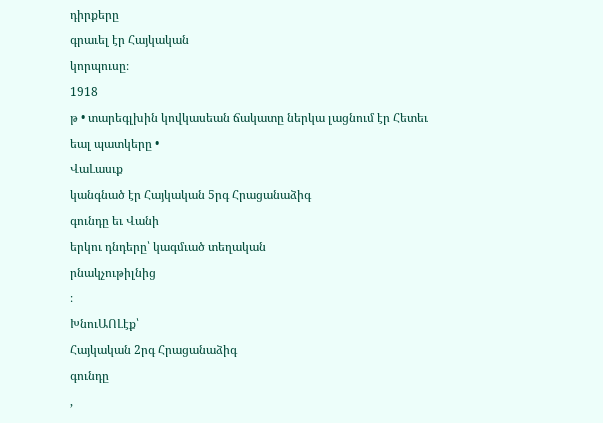դիրքերը
գրաւել էր Հայկական
կորպուսը։
1918
թ • տարեգլխին կովկասեան ճակատը ներկա լացնում էր Հետեւ
եալ պատկերը •
ՎաԼասւք
կանգնած էր Հայկական 5րգ Հրացանաձիգ
գունդը եւ Վանի
երկու դնդերը՝ կագմւած տեղական
րնակչութիլնից
։
ԽնուԱՈԼէք՝
Հայկական 2րգ Հրացանաձիգ
գունդը
,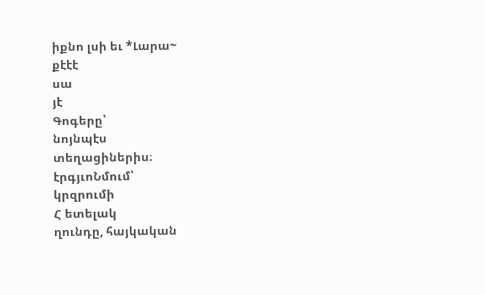իքնո լսի եւ *Լարա~
քէէէ
սա
յէ
Գոգերը՝
նոյնպէս
տեղացիներիս։
էրգյւոՆմում՝
կրզրումի
Հ ետելակ
ղունդը, հայկական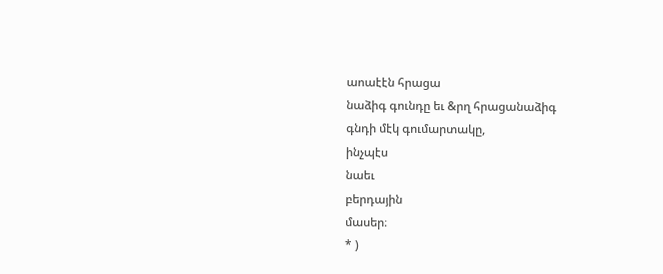աոաէէն հրացա
նաձիգ գունդը եւ &րղ հրացանաձիգ
գնդի մէկ գումարտակը,
ինչպէս
նաեւ
բերդային
մասեր։
* )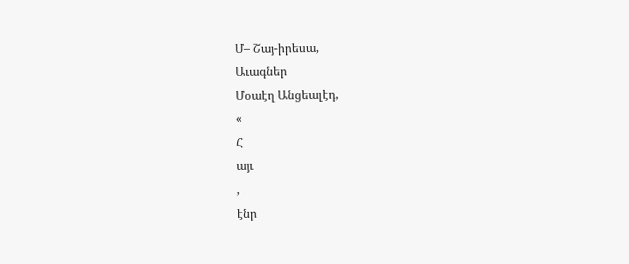Մ– Շայ-իրեսա,
Աւագներ
Մօաէղ Անցեալէդ,
«
Հ
այւ
,
էնր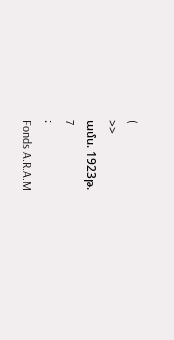(
>>
ամս. 1923թ.
7
։
Fonds A.R.A.M